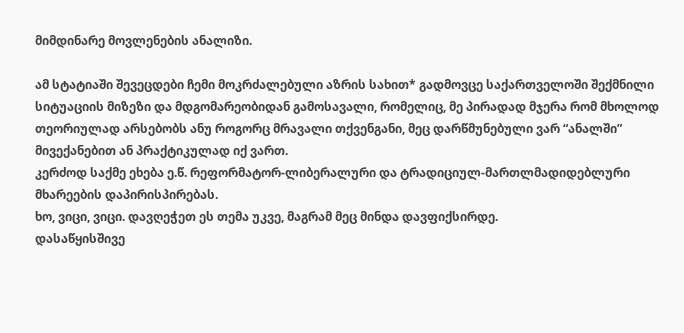მიმდინარე მოვლენების ანალიზი.

ამ სტატიაში შევეცდები ჩემი მოკრძალებული აზრის სახით* გადმოვცე საქართველოში შექმნილი სიტუაციის მიზეზი და მდგომარეობიდან გამოსავალი, რომელიც, მე პირადად მჯერა რომ მხოლოდ თეორიულად არსებობს ანუ როგორც მრავალი თქვენგანი, მეც დარწმუნებული ვარ “ანალში” მივექანებით ან პრაქტიკულად იქ ვართ.
კერძოდ საქმე ეხება ე.წ. რეფორმატორ-ლიბერალური და ტრადიციულ-მართლმადიდებლური მხარეების დაპირისპირებას.
ხო, ვიცი, ვიცი. დავღეჭეთ ეს თემა უკვე, მაგრამ მეც მინდა დავფიქსირდე.
დასაწყისშივე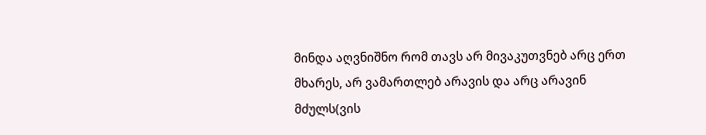მინდა აღვნიშნო რომ თავს არ მივაკუთვნებ არც ერთ მხარეს, არ ვამართლებ არავის და არც არავინ მძულს(ვის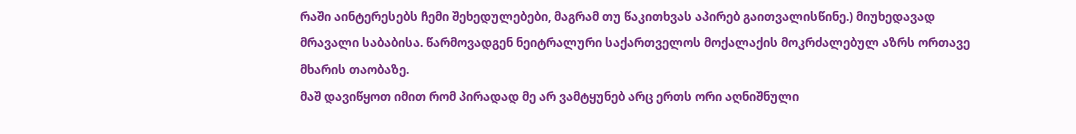რაში აინტერესებს ჩემი შეხედულებები, მაგრამ თუ წაკითხვას აპირებ გაითვალისწინე.) მიუხედავად მრავალი საბაბისა. წარმოვადგენ ნეიტრალური საქართველოს მოქალაქის მოკრძალებულ აზრს ორთავე მხარის თაობაზე.
მაშ დავიწყოთ იმით რომ პირადად მე არ ვამტყუნებ არც ერთს ორი აღნიშნული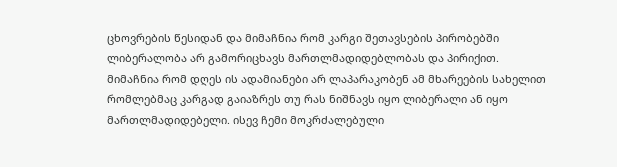ცხოვრების წესიდან და მიმაჩნია რომ კარგი შეთავსების პირობებში ლიბერალობა არ გამორიცხავს მართლმადიდებლობას და პირიქით.
მიმაჩნია რომ დღეს ის ადამიანები არ ლაპარაკობენ ამ მხარეების სახელით რომლებმაც კარგად გაიაზრეს თუ რას ნიშნავს იყო ლიბერალი ან იყო მართლმადიდებელი. ისევ ჩემი მოკრძალებული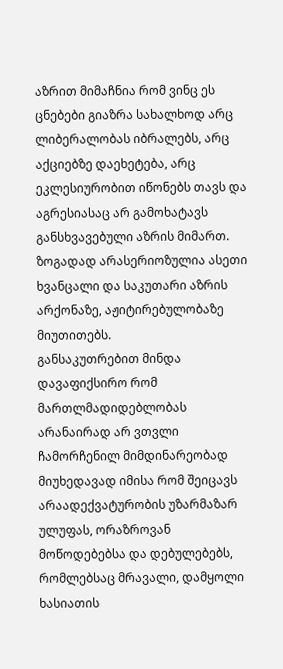აზრით მიმაჩნია რომ ვინც ეს ცნებები გიაზრა სახალხოდ არც ლიბერალობას იბრალებს, არც აქციებზე დაეხეტება, არც ეკლესიურობით იწონებს თავს და აგრესიასაც არ გამოხატავს განსხვავებული აზრის მიმართ. ზოგადად არასერიოზულია ასეთი ხვანცალი და საკუთარი აზრის არქონაზე, აჟიტირებულობაზე მიუთითებს.
განსაკუთრებით მინდა დავაფიქსირო რომ მართლმადიდებლობას არანაირად არ ვთვლი ჩამორჩენილ მიმდინარეობად მიუხედავად იმისა რომ შეიცავს არაადექვატურობის უზარმაზარ ულუფას, ორაზროვან მოწოდებებსა და დებულებებს, რომლებსაც მრავალი, დამყოლი ხასიათის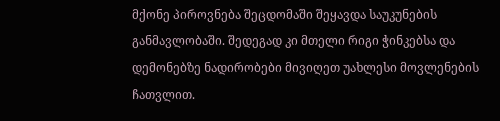მქონე პიროვნება შეცდომაში შეყავდა საუკუნების განმავლობაში. შედეგად კი მთელი რიგი ჭინკებსა და დემონებზე ნადირობები მივიღეთ უახლესი მოვლენების ჩათვლით.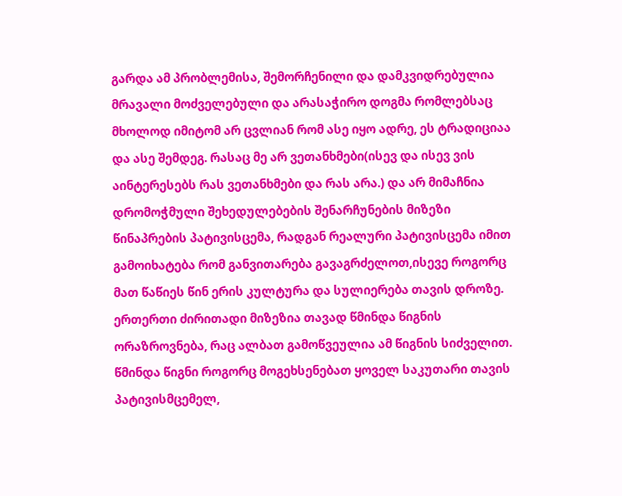გარდა ამ პრობლემისა, შემორჩენილი და დამკვიდრებულია მრავალი მოძველებული და არასაჭირო დოგმა რომლებსაც მხოლოდ იმიტომ არ ცვლიან რომ ასე იყო ადრე, ეს ტრადიციაა და ასე შემდეგ. რასაც მე არ ვეთანხმები(ისევ და ისევ ვის აინტერესებს რას ვეთანხმები და რას არა.) და არ მიმაჩნია დრომოჭმული შეხედულებების შენარჩუნების მიზეზი წინაპრების პატივისცემა, რადგან რეალური პატივისცემა იმით გამოიხატება რომ განვითარება გავაგრძელოთ,ისევე როგორც მათ წაწიეს წინ ერის კულტურა და სულიერება თავის დროზე.
ერთერთი ძირითადი მიზეზია თავად წმინდა წიგნის ორაზროვნება, რაც ალბათ გამოწვეულია ამ წიგნის სიძველით.
წმინდა წიგნი როგორც მოგეხსენებათ ყოველ საკუთარი თავის პატივისმცემელ,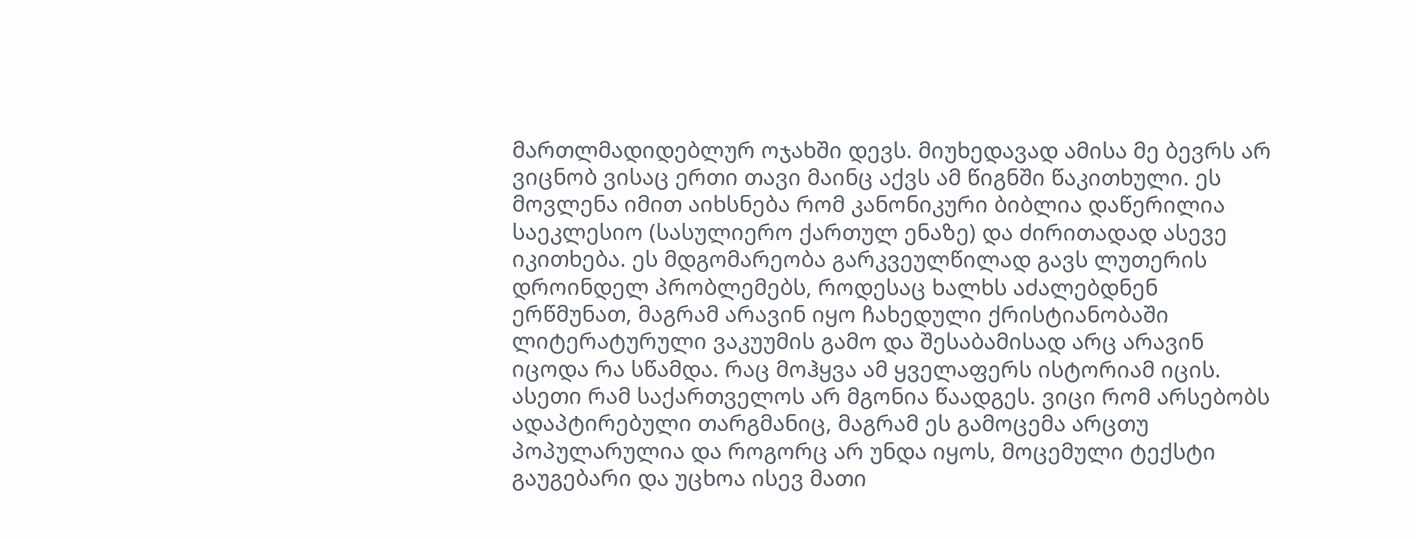მართლმადიდებლურ ოჯახში დევს. მიუხედავად ამისა მე ბევრს არ ვიცნობ ვისაც ერთი თავი მაინც აქვს ამ წიგნში წაკითხული. ეს მოვლენა იმით აიხსნება რომ კანონიკური ბიბლია დაწერილია საეკლესიო (სასულიერო ქართულ ენაზე) და ძირითადად ასევე იკითხება. ეს მდგომარეობა გარკვეულწილად გავს ლუთერის დროინდელ პრობლემებს, როდესაც ხალხს აძალებდნენ ერწმუნათ, მაგრამ არავინ იყო ჩახედული ქრისტიანობაში ლიტერატურული ვაკუუმის გამო და შესაბამისად არც არავინ იცოდა რა სწამდა. რაც მოჰყვა ამ ყველაფერს ისტორიამ იცის. ასეთი რამ საქართველოს არ მგონია წაადგეს. ვიცი რომ არსებობს ადაპტირებული თარგმანიც, მაგრამ ეს გამოცემა არცთუ პოპულარულია და როგორც არ უნდა იყოს, მოცემული ტექსტი გაუგებარი და უცხოა ისევ მათი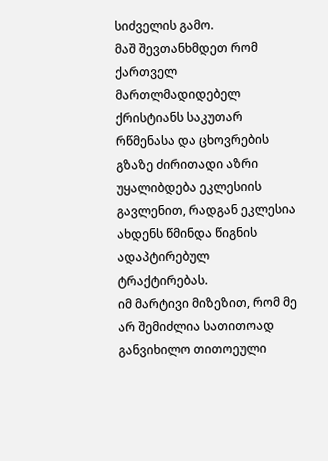სიძველის გამო.
მაშ შევთანხმდეთ რომ ქართველ მართლმადიდებელ ქრისტიანს საკუთარ რწმენასა და ცხოვრების გზაზე ძირითადი აზრი უყალიბდება ეკლესიის გავლენით, რადგან ეკლესია ახდენს წმინდა წიგნის ადაპტირებულ ტრაქტირებას.
იმ მარტივი მიზეზით, რომ მე არ შემიძლია სათითოად განვიხილო თითოეული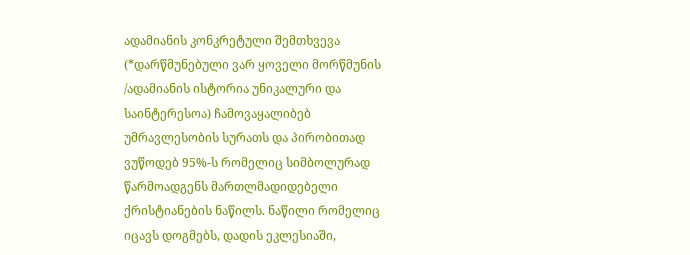ადამიანის კონკრეტული შემთხვევა (*დარწმუნებული ვარ ყოველი მორწმუნის /ადამიანის ისტორია უნიკალური და საინტერესოა) ჩამოვაყალიბებ უმრავლესობის სურათს და პირობითად ვუწოდებ 95%-ს რომელიც სიმბოლურად წარმოადგენს მართლმადიდებელი ქრისტიანების ნაწილს. ნაწილი რომელიც იცავს დოგმებს, დადის ეკლესიაში,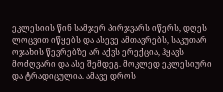ეკლესიის წინ სამჯერ პირჯვარს იწერს, დღეს ლოცვით იწყებს და ასევე ამთავრებს, საკუთარ ოჯახის წევრებზე არ აქვს ერექცია, ჰყავს მოძღვარი და ასე შემდეგ. მოკლედ ეკლესიური და ტრადიცულია. ამავე დროს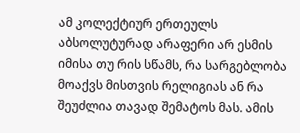ამ კოლექტიურ ერთეულს აბსოლუტურად არაფერი არ ესმის იმისა თუ რის სწამს, რა სარგებლობა მოაქვს მისთვის რელიგიას ან რა შეუძლია თავად შემატოს მას. ამის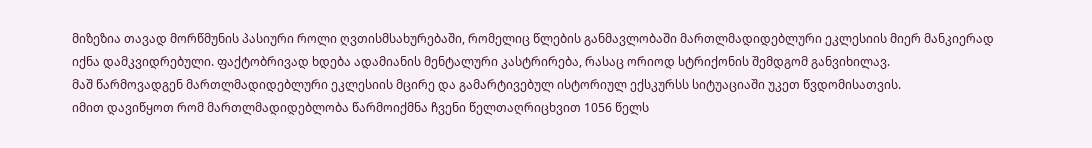მიზეზია თავად მორწმუნის პასიური როლი ღვთისმსახურებაში, რომელიც წლების განმავლობაში მართლმადიდებლური ეკლესიის მიერ მანკიერად იქნა დამკვიდრებული. ფაქტობრივად ხდება ადამიანის მენტალური კასტრირება, რასაც ორიოდ სტრიქონის შემდგომ განვიხილავ.
მაშ წარმოვადგენ მართლმადიდებლური ეკლესიის მცირე და გამარტივებულ ისტორიულ ექსკურსს სიტუაციაში უკეთ წვდომისათვის.
იმით დავიწყოთ რომ მართლმადიდებლობა წარმოიქმნა ჩვენი წელთაღრიცხვით 1056 წელს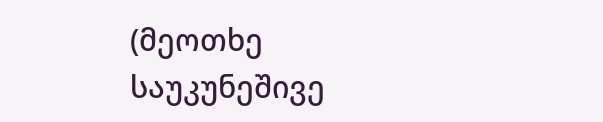(მეოთხე საუკუნეშივე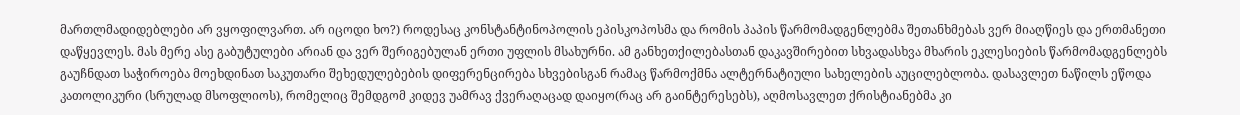მართლმადიდებლები არ ვყოფილვართ. არ იცოდი ხო?) როდესაც კონსტანტინოპოლის ეპისკოპოსმა და რომის პაპის წარმომადგენლებმა შეთანხმებას ვერ მიაღწიეს და ერთმანეთი დაწყევლეს. მას მერე ასე გაბუტულები არიან და ვერ შერიგებულან ერთი უფლის მსახურნი. ამ განხეთქილებასთან დაკავშირებით სხვადასხვა მხარის ეკლესიების წარმომადგენლებს გაუჩნდათ საჭიროება მოეხდინათ საკუთარი შეხედულებების დიფერენცირება სხვებისგან რამაც წარმოქმნა ალტერნატიული სახელების აუცილებლობა. დასავლეთ ნაწილს ეწოდა კათოლიკური (სრულად მსოფლიოს), რომელიც შემდგომ კიდევ უამრავ ქვერაღაცად დაიყო(რაც არ გაინტერესებს), აღმოსავლეთ ქრისტიანებმა კი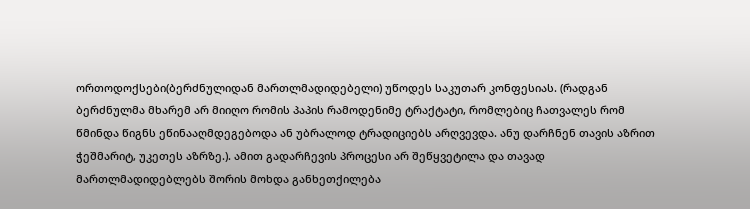ორთოდოქსები(ბერძნულიდან მართლმადიდებელი) უწოდეს საკუთარ კონფესიას. (რადგან ბერძნულმა მხარემ არ მიიღო რომის პაპის რამოდენიმე ტრაქტატი, რომლებიც ჩათვალეს რომ წმინდა წიგნს ეწინააღმდეგებოდა ან უბრალოდ ტრადიციებს არღვევდა. ანუ დარჩნენ თავის აზრით ჭეშმარიტ, უკეთეს აზრზე.). ამით გადარჩევის პროცესი არ შეწყვეტილა და თავად მართლმადიდებლებს შორის მოხდა განხეთქილება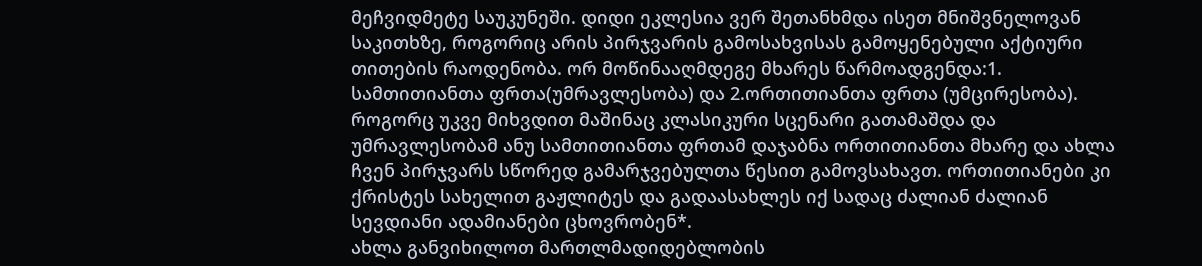მეჩვიდმეტე საუკუნეში. დიდი ეკლესია ვერ შეთანხმდა ისეთ მნიშვნელოვან საკითხზე, როგორიც არის პირჯვარის გამოსახვისას გამოყენებული აქტიური თითების რაოდენობა. ორ მოწინააღმდეგე მხარეს წარმოადგენდა:1. სამთითიანთა ფრთა(უმრავლესობა) და 2.ორთითიანთა ფრთა (უმცირესობა). როგორც უკვე მიხვდით მაშინაც კლასიკური სცენარი გათამაშდა და უმრავლესობამ ანუ სამთითიანთა ფრთამ დაჯაბნა ორთითიანთა მხარე და ახლა ჩვენ პირჯვარს სწორედ გამარჯვებულთა წესით გამოვსახავთ. ორთითიანები კი ქრისტეს სახელით გაჟლიტეს და გადაასახლეს იქ სადაც ძალიან ძალიან სევდიანი ადამიანები ცხოვრობენ*.
ახლა განვიხილოთ მართლმადიდებლობის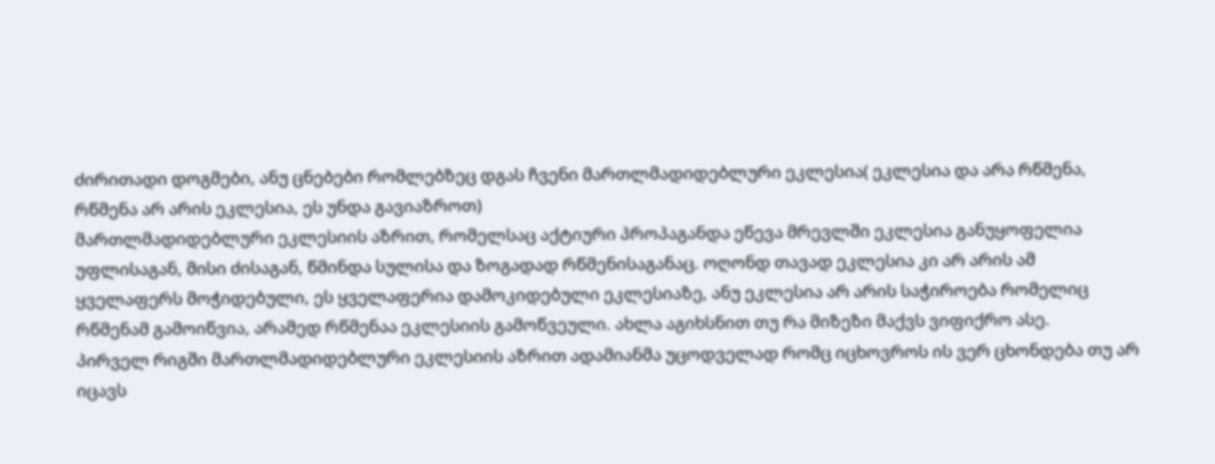ძირითადი დოგმები, ანუ ცნებები რომლებზეც დგას ჩვენი მართლმადიდებლური ეკლესია( ეკლესია და არა რწმენა, რწმენა არ არის ეკლესია, ეს უნდა გავიაზროთ)
მართლმადიდებლური ეკლესიის აზრით, რომელსაც აქტიური პროპაგანდა ეწევა მრევლში ეკლესია განუყოფელია უფლისაგან, მისი ძისაგან, წმინდა სულისა და ზოგადად რწმენისაგანაც. ოღონდ თავად ეკლესია კი არ არის ამ ყველაფერს მოჭიდებული, ეს ყველაფერია დამოკიდებული ეკლესიაზე, ანუ ეკლესია არ არის საჭიროება რომელიც რწმენამ გამოიწვია, არამედ რწმენაა ეკლესიის გამოწვეული. ახლა აგიხსნით თუ რა მიზეზი მაქვს ვიფიქრო ასე.
პირველ რიგში მართლმადიდებლური ეკლესიის აზრით ადამიანმა უცოდველად რომც იცხოვროს ის ვერ ცხონდება თუ არ იცავს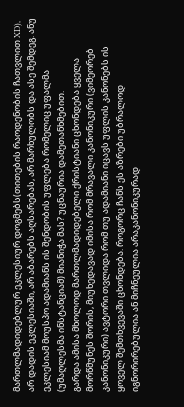მართლმადიდებლურ ეკლესიურ დოგმებს(თითების რაოდენობის ჩათვლით XD), არ დადის ეკლესიაში, არ აბარებს აღსარებას, არ მარხულობს და ასე შემდეგ. ანუ ეკლესიამ მოუსპო ადამიანს ის შენდობის უფლება რომელიც უფალმა (უმაღლესმა ინსტანციამ) მიანიჭა მას? უცნაურია დამეთანხმებით.
გარდა ამისა მხოლოდ მართლმადიდებელი ქრისტიანი ცხონდება ყველა მორწმუნეს შორის, მიუხედავად იმისა რომ მრავალი კანონიკური (ვიმეორებ კანონიკური) ავტორი თვლიდა რომ თუ ადამიანი იცავს უფლის კანონებს ის ყოველ შემთხვევაში ცხონდება. როგორც ჩანს ეს აზრები უბრალოდ იგნორირებულია ან მიჩნეულია არაკანონიკურად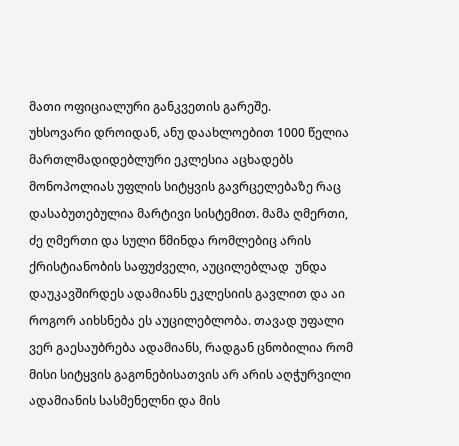მათი ოფიციალური განკვეთის გარეშე.
უხსოვარი დროიდან, ანუ დაახლოებით 1000 წელია მართლმადიდებლური ეკლესია აცხადებს მონოპოლიას უფლის სიტყვის გავრცელებაზე რაც დასაბუთებულია მარტივი სისტემით. მამა ღმერთი, ძე ღმერთი და სული წმინდა რომლებიც არის ქრისტიანობის საფუძველი, აუცილებლად  უნდა დაუკავშირდეს ადამიანს ეკლესიის გავლით და აი როგორ აიხსნება ეს აუცილებლობა. თავად უფალი ვერ გაესაუბრება ადამიანს, რადგან ცნობილია რომ მისი სიტყვის გაგონებისათვის არ არის აღჭურვილი ადამიანის სასმენელნი და მის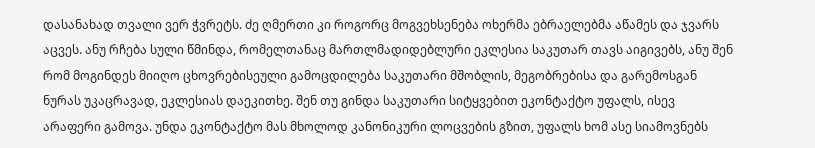დასანახად თვალი ვერ ჭვრეტს. ძე ღმერთი კი როგორც მოგვეხსენება ოხერმა ებრაელებმა აწამეს და ჯვარს აცვეს. ანუ რჩება სული წმინდა, რომელთანაც მართლმადიდებლური ეკლესია საკუთარ თავს აიგივებს, ანუ შენ რომ მოგინდეს მიიღო ცხოვრებისეული გამოცდილება საკუთარი მშობლის, მეგობრებისა და გარემოსგან ნურას უკაცრავად, ეკლესიას დაეკითხე. შენ თუ გინდა საკუთარი სიტყვებით ეკონტაქტო უფალს, ისევ არაფერი გამოვა. უნდა ეკონტაქტო მას მხოლოდ კანონიკური ლოცვების გზით, უფალს ხომ ასე სიამოვნებს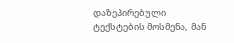დაზეპირებული ტექსტების მოსმენა,  მან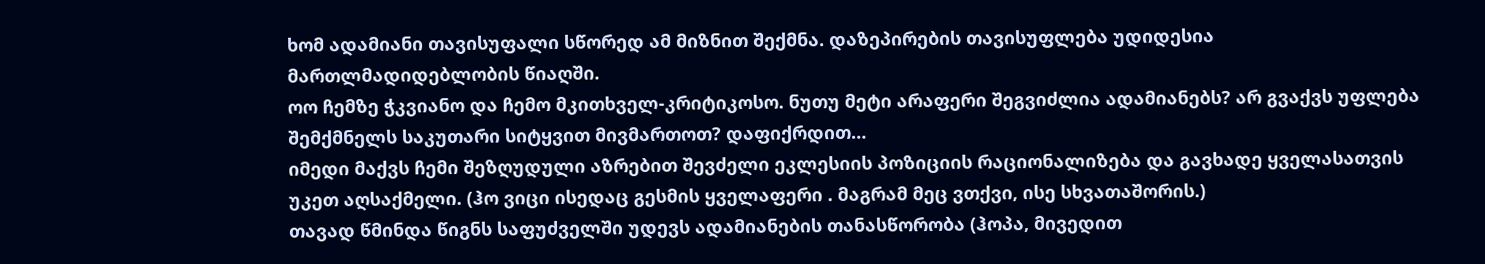ხომ ადამიანი თავისუფალი სწორედ ამ მიზნით შექმნა. დაზეპირების თავისუფლება უდიდესია მართლმადიდებლობის წიაღში.
ოო ჩემზე ჭკვიანო და ჩემო მკითხველ-კრიტიკოსო. ნუთუ მეტი არაფერი შეგვიძლია ადამიანებს? არ გვაქვს უფლება შემქმნელს საკუთარი სიტყვით მივმართოთ? დაფიქრდით…
იმედი მაქვს ჩემი შეზღუდული აზრებით შევძელი ეკლესიის პოზიციის რაციონალიზება და გავხადე ყველასათვის უკეთ აღსაქმელი. (ჰო ვიცი ისედაც გესმის ყველაფერი . მაგრამ მეც ვთქვი, ისე სხვათაშორის.)
თავად წმინდა წიგნს საფუძველში უდევს ადამიანების თანასწორობა (ჰოპა, მივედით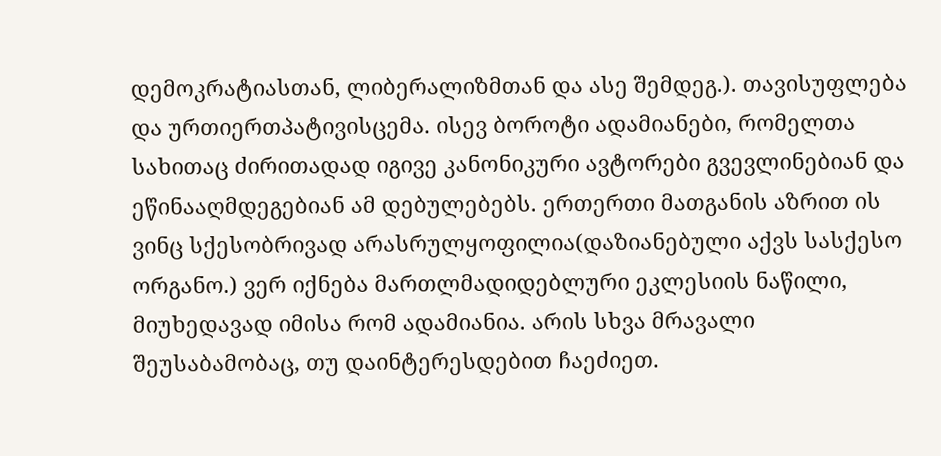დემოკრატიასთან, ლიბერალიზმთან და ასე შემდეგ.). თავისუფლება და ურთიერთპატივისცემა. ისევ ბოროტი ადამიანები, რომელთა სახითაც ძირითადად იგივე კანონიკური ავტორები გვევლინებიან და ეწინააღმდეგებიან ამ დებულებებს. ერთერთი მათგანის აზრით ის ვინც სქესობრივად არასრულყოფილია(დაზიანებული აქვს სასქესო ორგანო.) ვერ იქნება მართლმადიდებლური ეკლესიის ნაწილი, მიუხედავად იმისა რომ ადამიანია. არის სხვა მრავალი შეუსაბამობაც, თუ დაინტერესდებით ჩაეძიეთ.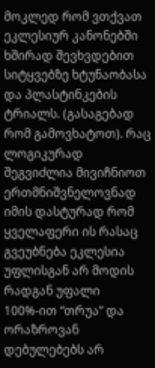მოკლედ რომ ვთქვათ ეკლესიურ კანონებში ხშირად შევხვდებით სიტყვებზე ხტუნაობასა და პლასტინკების ტრიალს. (გასაგებად რომ გამოვხატოთ). რაც ლოგიკურად შეგვიძლია მივიჩნიოთ ერთმნიშვნელოვნად იმის დასტურად რომ ყველაფერი ის რასაც გვეუბნება ეკლესია უფლისგან არ მოდის რადგან უფალი 100%-ით “თრუა” და ორაზროვან დებულებებს არ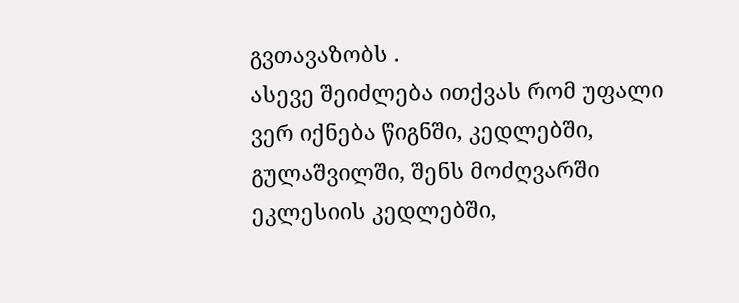გვთავაზობს .
ასევე შეიძლება ითქვას რომ უფალი ვერ იქნება წიგნში, კედლებში, გულაშვილში, შენს მოძღვარში ეკლესიის კედლებში,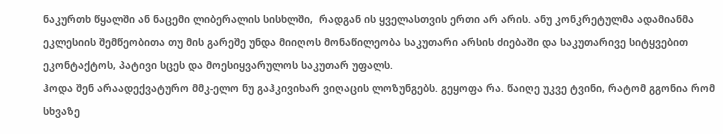ნაკურთხ წყალში ან ნაცემი ლიბერალის სისხლში,  რადგან ის ყველასთვის ერთი არ არის. ანუ კონკრეტულმა ადამიანმა ეკლესიის შემწეობითა თუ მის გარეშე უნდა მიიღოს მონაწილეობა საკუთარი არსის ძიებაში და საკუთარივე სიტყვებით ეკონტაქტოს, პატივი სცეს და მოესიყვარულოს საკუთარ უფალს.
ჰოდა შენ არაადექვატურო მმკ-ელო ნუ გაჰკივიხარ ვიღაცის ლოზუნგებს. გეყოფა რა. წაიღე უკვე ტვინი, რატომ გგონია რომ სხვაზე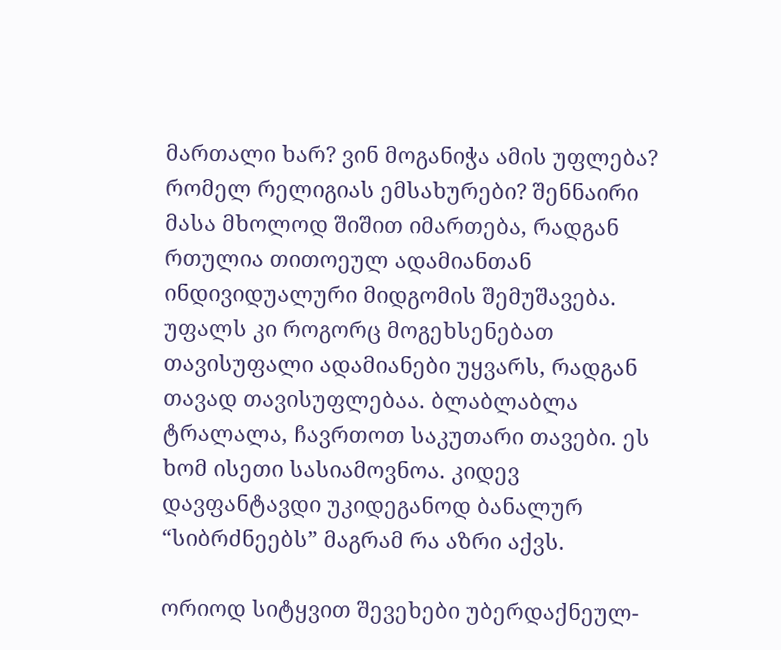მართალი ხარ? ვინ მოგანიჭა ამის უფლება? რომელ რელიგიას ემსახურები? შენნაირი მასა მხოლოდ შიშით იმართება, რადგან რთულია თითოეულ ადამიანთან ინდივიდუალური მიდგომის შემუშავება. უფალს კი როგორც მოგეხსენებათ თავისუფალი ადამიანები უყვარს, რადგან თავად თავისუფლებაა. ბლაბლაბლა ტრალალა, ჩავრთოთ საკუთარი თავები. ეს ხომ ისეთი სასიამოვნოა. კიდევ დავფანტავდი უკიდეგანოდ ბანალურ “სიბრძნეებს” მაგრამ რა აზრი აქვს.

ორიოდ სიტყვით შევეხები უბერდაქნეულ-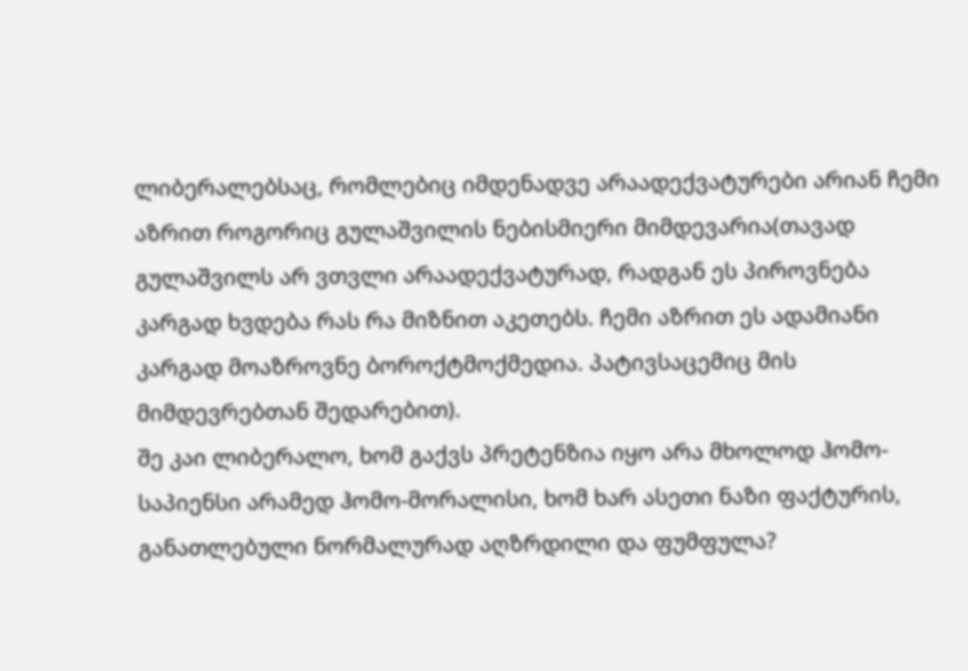ლიბერალებსაც, რომლებიც იმდენადვე არაადექვატურები არიან ჩემი აზრით როგორიც გულაშვილის ნებისმიერი მიმდევარია(თავად გულაშვილს არ ვთვლი არაადექვატურად, რადგან ეს პიროვნება კარგად ხვდება რას რა მიზნით აკეთებს. ჩემი აზრით ეს ადამიანი კარგად მოაზროვნე ბოროქტმოქმედია. პატივსაცემიც მის მიმდევრებთან შედარებით).
შე კაი ლიბერალო, ხომ გაქვს პრეტენზია იყო არა მხოლოდ ჰომო-საპიენსი არამედ ჰომო-მორალისი, ხომ ხარ ასეთი ნაზი ფაქტურის, განათლებული ნორმალურად აღზრდილი და ფუმფულა?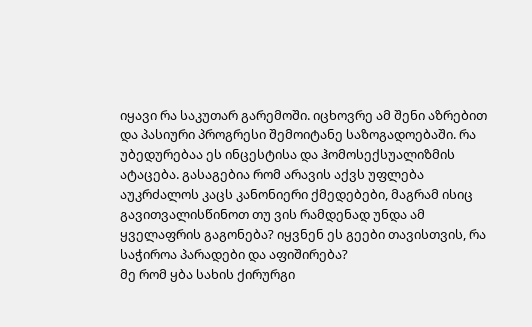იყავი რა საკუთარ გარემოში. იცხოვრე ამ შენი აზრებით და პასიური პროგრესი შემოიტანე საზოგადოებაში. რა უბედურებაა ეს ინცესტისა და ჰომოსექსუალიზმის ატაცება. გასაგებია რომ არავის აქვს უფლება აუკრძალოს კაცს კანონიერი ქმედებები, მაგრამ ისიც გავითვალისწინოთ თუ ვის რამდენად უნდა ამ ყველაფრის გაგონება? იყვნენ ეს გეები თავისთვის, რა საჭიროა პარადები და აფიშირება?
მე რომ ყბა სახის ქირურგი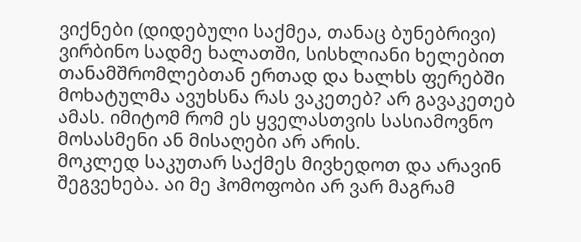ვიქნები (დიდებული საქმეა, თანაც ბუნებრივი) ვირბინო სადმე ხალათში, სისხლიანი ხელებით თანამშრომლებთან ერთად და ხალხს ფერებში მოხატულმა ავუხსნა რას ვაკეთებ? არ გავაკეთებ ამას. იმიტომ რომ ეს ყველასთვის სასიამოვნო მოსასმენი ან მისაღები არ არის.
მოკლედ საკუთარ საქმეს მივხედოთ და არავინ შეგვეხება. აი მე ჰომოფობი არ ვარ მაგრამ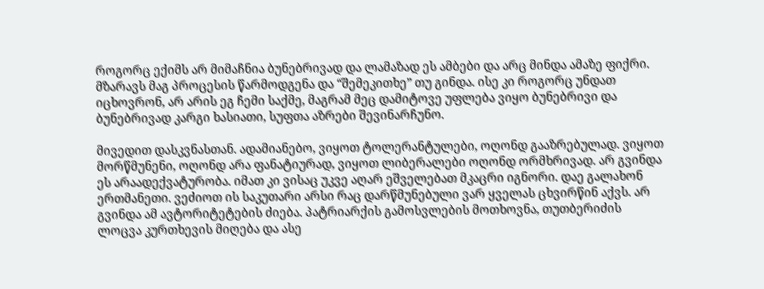როგორც ექიმს არ მიმაჩნია ბუნებრივად და ლამაზად ეს ამბები და არც მინდა ამაზე ფიქრი. მზარავს მაგ პროცესის წარმოდგენა და “შემეკითხე” თუ გინდა. ისე კი როგორც უნდათ იცხოვრონ, არ არის ეგ ჩემი საქმე, მაგრამ მეც დამიტოვე უფლება ვიყო ბუნებრივი და ბუნებრივად კარგი ხასიათი, სუფთა აზრები შევინარჩუნო.

მივედით დასკვნასთან. ადამიანებო, ვიყოთ ტოლერანტულები, ოღონდ გააზრებულად. ვიყოთ მორწმუნენი, ოღონდ არა ფანატიურად, ვიყოთ ლიბერალები ოღონდ ორმხრივად. არ გვინდა ეს არაადექვატურობა. იმათ კი ვისაც უკვე აღარ ეშველებათ მკაცრი იგნორი. დაე გალახონ ერთმანეთი. ვეძიოთ ის საკუთარი არსი რაც დარწმუნებული ვარ ყველას ცხვირწინ აქვს. არ გვინდა ამ ავტორიტეტების ძიება. პატრიარქის გამოსვლების მოთხოვნა, თუთბერიძის ლოცვა კურთხევის მიღება და ასე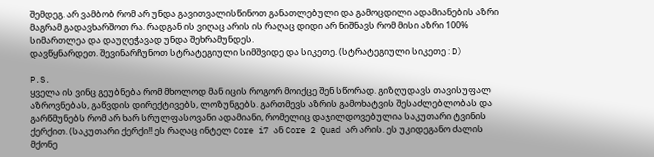შემდეგ. არ ვამბობ რომ არ უნდა გავითვალისწინოთ განათლებული და გამოცდილი ადამიანების აზრი მაგრამ გადავხარშოთ რა. რადგან ის ვიღაც არის ის რაღაც დიდი არ ნიშნავს რომ მისი აზრი 100% სიმართლეა და დაუღეჭავად უნდა შეხრამუნდეს.
დავწყნარდეთ. შევინარჩუნოთ სტრატეგიული სიმშვიდე და სიკეთე. (სტრატეგიული სიკეთე : D)

P.S.
ყველა ის ვინც გეუბნება რომ მხოლოდ მან იცის როგორ მოიქცე შენ სწორად. გიზღუდავს თავისუფალ აზროვნებას, გაწვდის დირექტივებს, ლოზუნგებს. გართმევს აზრის გამოხატვის შესაძლებლობას და გარწმუნებს რომ არ ხარ სრულფასოვანი ადამიანი, რომელიც დაჯილდოვებულია საკუთარი ტვინის ქერქით. (საკუთარი ქერქი!! ეს რაღაც ინტელ Core i7 ან Core 2 Quad არ არის. ეს უკიდეგანო ძალის მქონე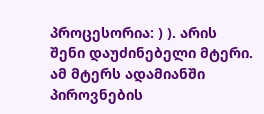პროცესორია: ) ). არის შენი დაუძინებელი მტერი. ამ მტერს ადამიანში პიროვნების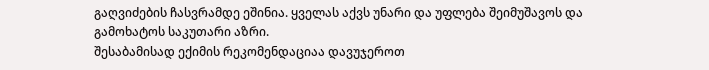გაღვიძების ჩასვრამდე ეშინია. ყველას აქვს უნარი და უფლება შეიმუშავოს და გამოხატოს საკუთარი აზრი.
შესაბამისად ექიმის რეკომენდაციაა დავუჯეროთ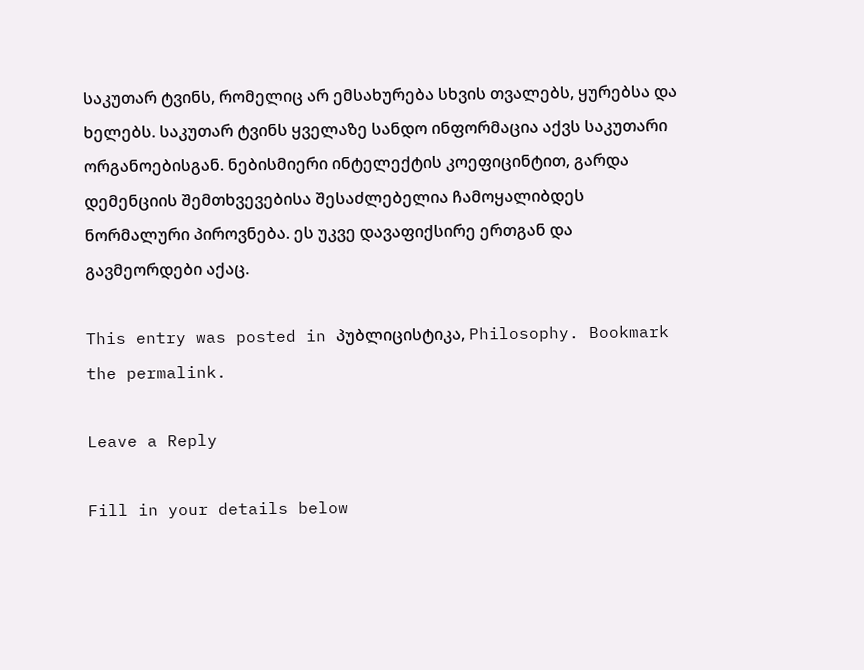საკუთარ ტვინს, რომელიც არ ემსახურება სხვის თვალებს, ყურებსა და ხელებს. საკუთარ ტვინს ყველაზე სანდო ინფორმაცია აქვს საკუთარი ორგანოებისგან. ნებისმიერი ინტელექტის კოეფიცინტით, გარდა დემენციის შემთხვევებისა შესაძლებელია ჩამოყალიბდეს ნორმალური პიროვნება. ეს უკვე დავაფიქსირე ერთგან და გავმეორდები აქაც.

This entry was posted in პუბლიცისტიკა, Philosophy. Bookmark the permalink.

Leave a Reply

Fill in your details below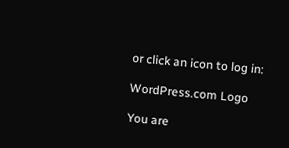or click an icon to log in:

WordPress.com Logo

You are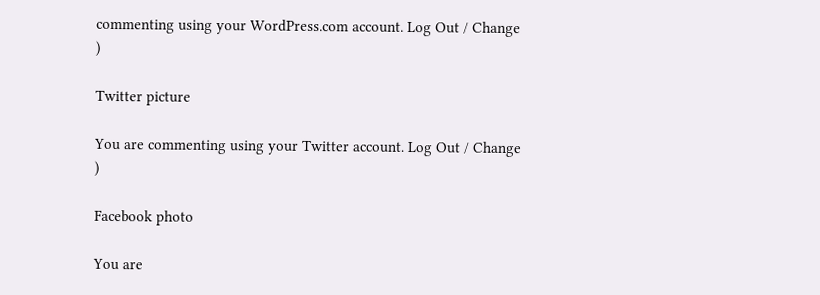commenting using your WordPress.com account. Log Out / Change )

Twitter picture

You are commenting using your Twitter account. Log Out / Change )

Facebook photo

You are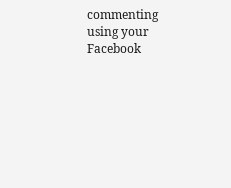commenting using your Facebook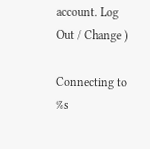account. Log Out / Change )

Connecting to %s